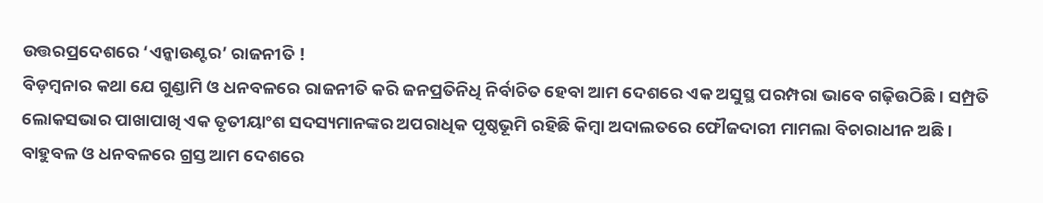ଉତ୍ତରପ୍ରଦେଶରେ ‘ଏନ୍କାଉଣ୍ଟର’ ରାଜନୀତି !
ବିଡ଼ମ୍ବନାର କଥା ଯେ ଗୁଣ୍ଡାମି ଓ ଧନବଳରେ ରାଜନୀତି କରି ଜନପ୍ରତିନିଧି ନିର୍ବାଚିତ ହେବା ଆମ ଦେଶରେ ଏକ ଅସୁସ୍ଥ ପରମ୍ପରା ଭାବେ ଗଢ଼ିଉଠିଛି। ସମ୍ପ୍ରତି ଲୋକସଭାର ପାଖାପାଖି ଏକ ତୃତୀୟାଂଶ ସଦସ୍ୟମାନଙ୍କର ଅପରାଧିକ ପୃଷ୍ଠଭୂମି ରହିଛି କିମ୍ବା ଅଦାଲତରେ ଫୌଜଦାରୀ ମାମଲା ବିଚାରାଧୀନ ଅଛି। ବାହୁବଳ ଓ ଧନବଳରେ ଗ୍ରସ୍ତ ଆମ ଦେଶରେ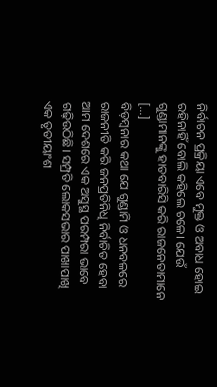ନିର୍ବାଚନ ପ୍ରକ୍ରିୟା ଏବେ ମୁକ୍ତ ଓ ଅବାଧ ହୋଇ ରହିନାହିଁ ବୋଲି କହିଲେ ଚଳେ। ଯେଉଁ ଗୁଣ୍ଡାମାନଙ୍କୁ ହାତବାରିସି କରି ରାଜନେତାମାନେ […]
ବିଡ଼ମ୍ବନାର କଥା ଯେ ଗୁଣ୍ଡାମି ଓ ଧନବଳରେ ରାଜନୀତି କରି ଜନପ୍ରତିନିଧି ନିର୍ବାଚିତ ହେବା ଆମ ଦେଶରେ ଏକ ଅସୁସ୍ଥ ପରମ୍ପରା ଭାବେ ଗଢ଼ିଉଠିଛି। ସମ୍ପ୍ରତି ଲୋକସଭାର ପାଖାପାଖି ଏକ ତୃତୀୟାଂଶ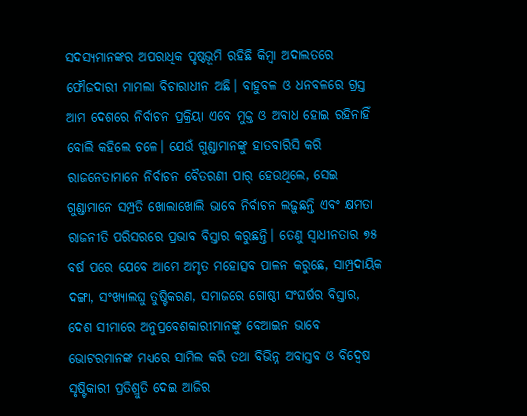ସଦସ୍ୟମାନଙ୍କର ଅପରାଧିକ ପୃଷ୍ଠଭୂମି ରହିଛି କିମ୍ବା ଅଦାଲତରେ ଫୌଜଦାରୀ ମାମଲା ବିଚାରାଧୀନ ଅଛି। ବାହୁବଳ ଓ ଧନବଳରେ ଗ୍ରସ୍ତ ଆମ ଦେଶରେ ନିର୍ବାଚନ ପ୍ରକ୍ରିୟା ଏବେ ମୁକ୍ତ ଓ ଅବାଧ ହୋଇ ରହିନାହିଁ ବୋଲି କହିଲେ ଚଳେ। ଯେଉଁ ଗୁଣ୍ଡାମାନଙ୍କୁ ହାତବାରିସି କରି ରାଜନେତାମାନେ ନିର୍ବାଚନ ବୈତରଣୀ ପାର୍ ହେଉଥିଲେ, ସେଇ ଗୁଣ୍ଡାମାନେ ସମ୍ପ୍ରତି ଖୋଲାଖୋଲି ଭାବେ ନିର୍ବାଚନ ଲଢ଼ୁଛନ୍ତି ଏବଂ କ୍ଷମତା ରାଜନୀତି ପରିସରରେ ପ୍ରଭାବ ବିସ୍ତାର କରୁଛନ୍ତି। ତେଣୁ ସ୍ୱାଧୀନତାର ୭୫ ବର୍ଷ ପରେ ଯେବେ ଆମେ ଅମୃତ ମହୋତ୍ସବ ପାଳନ କରୁଛେ, ସାମ୍ପ୍ରଦାୟିକ ଦଙ୍ଗା, ସଂଖ୍ୟାଲଘୁ ତୁଷ୍ଟିକରଣ, ସମାଜରେ ଗୋଷ୍ଠୀ ସଂଘର୍ଷର ବିସ୍ତାର, ଦେଶ ସୀମାରେ ଅନୁପ୍ରବେଶକାରୀମାନଙ୍କୁ ବେଆଇନ ଭାବେ ଭୋଟରମାନଙ୍କ ମଧ୍ୟରେ ସାମିଲ କରି ତଥା ବିଭିନ୍ନ ଅବାସ୍ତବ ଓ ବିଦ୍ୱେଷ ସୃଷ୍ଟିକାରୀ ପ୍ରତିଶ୍ରୁତି ଦେଇ ଆଜିର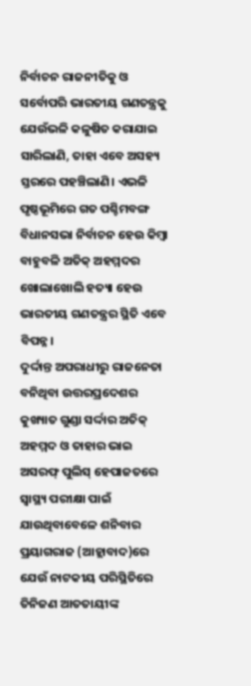ନିର୍ବାଚନ ରାଜନୀତିକୁ ଓ ସର୍ବୋପରି ଭାରତୀୟ ଗଣତନ୍ତ୍ରକୁ ଯେଉଁଭଳି କଳୁଷିତ କରାଯାଇ ସାରିଲାଣି, ତାହା ଏବେ ଅସହ୍ୟ ସ୍ତରରେ ପହଞ୍ଚିଲାଣି। ଏଭଳି ପୃଷ୍ଠଭୂମିରେ ଗତ ପଶ୍ଚିମବଙ୍ଗ ବିଧାନସଭା ନିର୍ବାଚନ ହେଉ କିମ୍ବା ବାହୁବଳି ଅତିକ୍ ଅହମ୍ମଦର ଖୋଲାଖୋଲି ହତ୍ୟା ହେଉ ଭାରତୀୟ ଗଣତନ୍ତ୍ରର ସ୍ଥିତି ଏବେ ବିପନ୍ନ।
ଦୁର୍ଦ୍ଦାନ୍ତ ଅପରାଧୀରୁ ରାଜନେତା ବନିଥିବା ଉତ୍ତରପ୍ରଦେଶର କୁଖ୍ୟାତ ଗୁଣ୍ଡା ସର୍ଦ୍ଦାର ଅତିକ୍ ଅହମ୍ମଦ ଓ ତାହାର ଭାଇ ଅସରଫ୍ ପୁଲିସ୍ ହେପାଜତରେ ସ୍ୱାସ୍ଥ୍ୟ ପରୀକ୍ଷା ପାଇଁ ଯାଉଥିବାବେଳେ ଶନିବାର ପ୍ରୟାଗରାଜ (ଆହ୍ଲାବାଦ)ରେ ଯେଉଁ ନାଟକୀୟ ପରିସ୍ଥିତିରେ ତିନିଜଣ ଆତତାୟୀଙ୍କ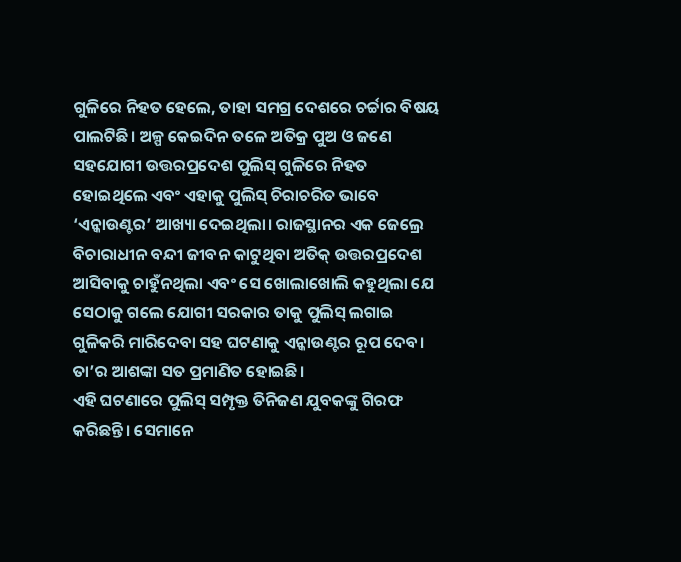ଗୁଳିରେ ନିହତ ହେଲେ, ତାହା ସମଗ୍ର ଦେଶରେ ଚର୍ଚ୍ଚାର ବିଷୟ ପାଲଟିଛି। ଅଳ୍ପ କେଇଦିନ ତଳେ ଅତିକ୍ର ପୁଅ ଓ ଜଣେ ସହଯୋଗୀ ଉତ୍ତରପ୍ରଦେଶ ପୁଲିସ୍ ଗୁଳିରେ ନିହତ ହୋଇଥିଲେ ଏବଂ ଏହାକୁ ପୁଲିସ୍ ଚିରାଚରିତ ଭାବେ ‘ଏନ୍କାଉଣ୍ଟର’ ଆଖ୍ୟା ଦେଇଥିଲା। ରାଜସ୍ଥାନର ଏକ ଜେଲ୍ରେ ବିଚାରାଧୀନ ବନ୍ଦୀ ଜୀବନ କାଟୁଥିବା ଅତିକ୍ ଉତ୍ତରପ୍ରଦେଶ ଆସିବାକୁ ଚାହୁଁନଥିଲା ଏବଂ ସେ ଖୋଲାଖୋଲି କହୁଥିଲା ଯେ ସେଠାକୁ ଗଲେ ଯୋଗୀ ସରକାର ତାକୁ ପୁଲିସ୍ ଲଗାଇ ଗୁଳିକରି ମାରିଦେବା ସହ ଘଟଣାକୁ ଏନ୍କାଉଣ୍ଟର ରୂପ ଦେବ। ତା’ର ଆଶଙ୍କା ସତ ପ୍ରମାଣିତ ହୋଇଛି।
ଏହି ଘଟଣାରେ ପୁଲିସ୍ ସମ୍ପୃକ୍ତ ତିନିଜଣ ଯୁବକଙ୍କୁ ଗିରଫ କରିଛନ୍ତି। ସେମାନେ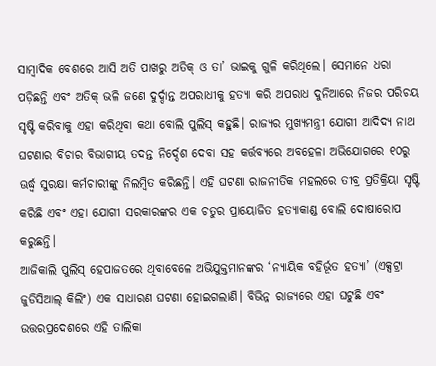ସାମ୍ବାଦିକ ବେଶରେ ଆସି ଅତି ପାଖରୁ ଅତିକ୍ ଓ ତା’ ଭାଇକୁ ଗୁଳି କରିଥିଲେ। ସେମାନେ ଧରା ପଡ଼ିଛନ୍ତି ଏବଂ ଅତିକ୍ ଭଳି ଜଣେ ଦୁର୍ଦ୍ଦାନ୍ତ ଅପରାଧୀକୁ ହତ୍ୟା କରି ଅପରାଧ ଦୁନିଆରେ ନିଜର ପରିଚୟ ସୃଷ୍ଟି କରିବାକୁ ଏହା କରିଥିବା କଥା ବୋଲି ପୁଲିସ୍ କହୁଛି। ରାଜ୍ୟର ମୁଖ୍ୟମନ୍ତ୍ରୀ ଯୋଗୀ ଆଦିଦ୍ୟ ନାଥ ଘଟଣାର ବିଚାର ବିଭାଗୀୟ ତଦନ୍ତ ନିର୍ଦ୍ଦେଶ ଦେବା ସହ କର୍ତ୍ତବ୍ୟରେ ଅବହେଳା ଅଭିଯୋଗରେ ୧୦ରୁ ଊର୍ଦ୍ଧ୍ବ ସୁରକ୍ଷା କର୍ମଚାରୀଙ୍କୁ ନିଲମ୍ବିତ କରିଛନ୍ତି। ଏହି ଘଟଣା ରାଜନୀତିକ ମହଲରେ ତୀବ୍ର ପ୍ରତିକ୍ରିୟା ସୃଷ୍ଟି କରିଛି ଏବଂ ଏହା ଯୋଗୀ ସରକାରଙ୍କର ଏକ ଚତୁର ପ୍ରାୟୋଜିତ ହତ୍ୟାକାଣ୍ଡ ବୋଲି ଦୋଷାରୋପ କରୁଛନ୍ତି।
ଆଜିକାଲି ପୁଲିସ୍ ହେପାଜତରେ ଥିବାବେଳେ ଅଭିଯୁକ୍ତମାନଙ୍କର ‘ନ୍ୟାୟିକ ବହିର୍ଭୂତ ହତ୍ୟା’ (ଏକ୍ସଟ୍ରା ଜୁଡିସିଆଲ୍ କିଲିଂ) ଏକ ସାଧାରଣ ଘଟଣା ହୋଇଗଲାଣି। ବିଭିନ୍ନ ରାଜ୍ୟରେ ଏହା ଘଟୁଛି ଏବଂ ଉତ୍ତରପ୍ରଦେଶରେ ଏହି ତାଲିକା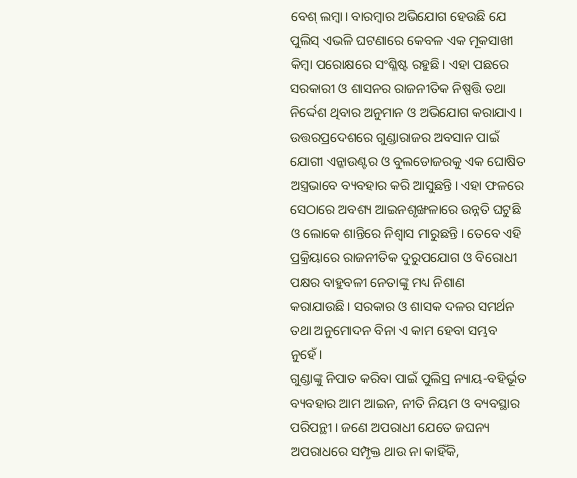ବେଶ୍ ଲମ୍ବା। ବାରମ୍ବାର ଅଭିଯୋଗ ହେଉଛି ଯେ ପୁଲିସ୍ ଏଭଳି ଘଟଣାରେ କେବଳ ଏକ ମୂକସାଖୀ କିମ୍ବା ପରୋକ୍ଷରେ ସଂଶ୍ଳିଷ୍ଟ ରହୁଛି। ଏହା ପଛରେ ସରକାରୀ ଓ ଶାସନର ରାଜନୀତିକ ନିଷ୍ପତ୍ତି ତଥା ନିର୍ଦ୍ଦେଶ ଥିବାର ଅନୁମାନ ଓ ଅଭିଯୋଗ କରାଯାଏ। ଉତ୍ତରପ୍ରଦେଶରେ ଗୁଣ୍ଡାରାଜର ଅବସାନ ପାଇଁ ଯୋଗୀ ଏନ୍କାଉଣ୍ଟର ଓ ବୁଲଡୋଜରକୁ ଏକ ଘୋଷିତ ଅସ୍ତ୍ରଭାବେ ବ୍ୟବହାର କରି ଆସୁଛନ୍ତି। ଏହା ଫଳରେ ସେଠାରେ ଅବଶ୍ୟ ଆଇନଶୃଙ୍ଖଳାରେ ଉନ୍ନତି ଘଟୁଛି ଓ ଲୋକେ ଶାନ୍ତିରେ ନିଶ୍ୱାସ ମାରୁଛନ୍ତି। ତେବେ ଏହି ପ୍ରକ୍ରିୟାରେ ରାଜନୀତିକ ଦୁରୁପଯୋଗ ଓ ବିରୋଧୀ ପକ୍ଷର ବାହୁବଳୀ ନେତାଙ୍କୁ ମଧ୍ୟ ନିଶାଣ କରାଯାଉଛି। ସରକାର ଓ ଶାସକ ଦଳର ସମର୍ଥନ ତଥା ଅନୁମୋଦନ ବିନା ଏ କାମ ହେବା ସମ୍ଭବ ନୁହେଁ।
ଗୁଣ୍ଡାଙ୍କୁ ନିପାତ କରିବା ପାଇଁ ପୁଲିସ୍ର ନ୍ୟାୟ-ବହିର୍ଭୂତ ବ୍ୟବହାର ଆମ ଆଇନ, ନୀତି ନିୟମ ଓ ବ୍ୟବସ୍ଥାର ପରିପନ୍ଥୀ। ଜଣେ ଅପରାଧୀ ଯେତେ ଜଘନ୍ୟ ଅପରାଧରେ ସମ୍ପୃକ୍ତ ଥାଉ ନା କାହିଁକି,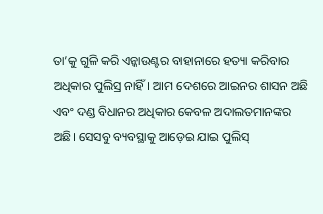ତା’କୁ ଗୁଳି କରି ଏନ୍କାଉଣ୍ଟର ବାହାନାରେ ହତ୍ୟା କରିବାର ଅଧିକାର ପୁଲିସ୍ର ନାହିଁ। ଆମ ଦେଶରେ ଆଇନର ଶାସନ ଅଛି ଏବଂ ଦଣ୍ଡ ବିଧାନର ଅଧିକାର କେବଳ ଅଦାଲତମାନଙ୍କର ଅଛି। ସେସବୁ ବ୍ୟବସ୍ଥାକୁ ଆଡ଼େଇ ଯାଇ ପୁଲିସ୍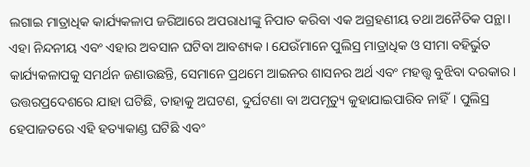ଲଗାଇ ମାତ୍ରାଧିକ କାର୍ଯ୍ୟକଳାପ ଜରିଆରେ ଅପରାଧୀଙ୍କୁ ନିପାତ କରିବା ଏକ ଅଗ୍ରହଣୀୟ ତଥା ଅନୈତିକ ପନ୍ଥା। ଏହା ନିନ୍ଦନୀୟ ଏବଂ ଏହାର ଅବସାନ ଘଟିବା ଆବଶ୍ୟକ। ଯେଉଁମାନେ ପୁଲିସ୍ର ମାତ୍ରାଧିକ ଓ ସୀମା ବହିର୍ଭୁତ କାର୍ଯ୍ୟକଳାପକୁ ସମର୍ଥନ ଜଣାଉଛନ୍ତି, ସେମାନେ ପ୍ରଥମେ ଆଇନର ଶାସନର ଅର୍ଥ ଏବଂ ମହତ୍ତ୍ବ ବୁଝିବା ଦରକାର।
ଉତ୍ତରପ୍ରଦେଶରେ ଯାହା ଘଟିଛି, ତାହାକୁ ଅଘଟଣ, ଦୁର୍ଘଟଣା ବା ଅପମୃତ୍ୟୁ କୁହାଯାଇପାରିବ ନାହିଁ। ପୁଲିସ୍ର ହେପାଜତରେ ଏହି ହତ୍ୟାକାଣ୍ଡ ଘଟିଛି ଏବଂ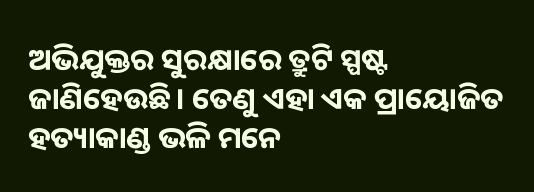ଅଭିଯୁକ୍ତର ସୁରକ୍ଷାରେ ତ୍ରୁଟି ସ୍ପଷ୍ଟ ଜାଣିହେଉଛି। ତେଣୁ ଏହା ଏକ ପ୍ରାୟୋଜିତ ହତ୍ୟାକାଣ୍ଡ ଭଳି ମନେ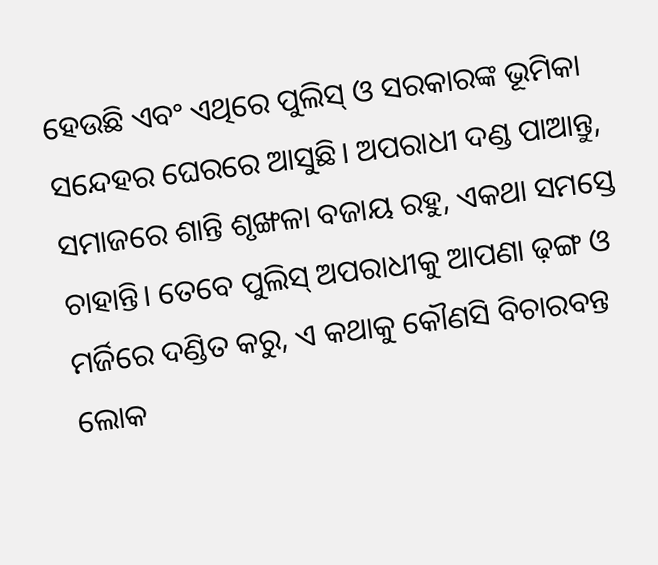ହେଉଛି ଏବଂ ଏଥିରେ ପୁଲିସ୍ ଓ ସରକାରଙ୍କ ଭୂମିକା ସନ୍ଦେହର ଘେରରେ ଆସୁଛି। ଅପରାଧୀ ଦଣ୍ଡ ପାଆନ୍ତୁ, ସମାଜରେ ଶାନ୍ତି ଶୃଙ୍ଖଳା ବଜାୟ ରହୁ, ଏକଥା ସମସ୍ତେ ଚାହାନ୍ତି। ତେବେ ପୁଲିସ୍ ଅପରାଧୀକୁ ଆପଣା ଢ଼ଙ୍ଗ ଓ ମର୍ଜିରେ ଦଣ୍ଡିତ କରୁ, ଏ କଥାକୁ କୌଣସି ବିଚାରବନ୍ତ ଲୋକ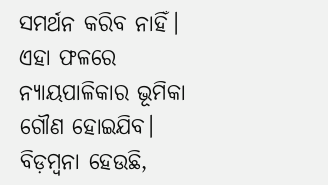ସମର୍ଥନ କରିବ ନାହିଁ। ଏହା ଫଳରେ ନ୍ୟାୟପାଳିକାର ଭୂମିକା ଗୌଣ ହୋଇଯିବ।
ବିଡ଼ମ୍ବନା ହେଉଛି,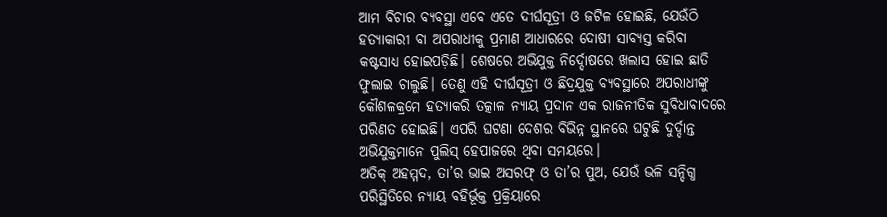ଆମ ବିଚାର ବ୍ୟବସ୍ଥା ଏବେ ଏତେ ଦୀର୍ଘସୂତ୍ରୀ ଓ ଜଟିଳ ହୋଇଛି, ଯେଉଁଠି ହତ୍ୟାକାରୀ ବା ଅପରାଧୀକୁ ପ୍ରମାଣ ଆଧାରରେ ଦୋଷୀ ସାବ୍ୟସ୍ତ କରିବା କଷ୍ଟସାଧ୍ୟ ହୋଇପଡ଼ିଛି। ଶେଷରେ ଅଭିଯୁକ୍ତ ନିର୍ଦ୍ଦୋଷରେ ଖଲାସ ହୋଇ ଛାତି ଫୁଲାଇ ଚାଲୁଛି। ତେଣୁ ଏହି ଦୀର୍ଘସୂତ୍ରୀ ଓ ଛିଦ୍ରଯୁକ୍ତ ବ୍ୟବସ୍ଥାରେ ଅପରାଧୀଙ୍କୁ କୌଶଳକ୍ରମେ ହତ୍ୟାକରି ତତ୍କାଳ ନ୍ୟାୟ ପ୍ରଦାନ ଏକ ରାଜନୀତିକ ସୁବିଧାବାଦରେ ପରିଣତ ହୋଇଛି। ଏପରି ଘଟଣା ଦେଶର ବିଭିନ୍ନ ସ୍ଥାନରେ ଘଟୁଛି ଦୁର୍ଦ୍ଦାନ୍ତ ଅଭିଯୁକ୍ତମାନେ ପୁଲିସ୍ ହେପାଜରେ ଥିବା ସମୟରେ।
ଅତିକ୍ ଅହମ୍ମଦ, ତା’ର ଭାଇ ଅସରଫ୍ ଓ ତା’ର ପୁଅ, ଯେଉଁ ଭଳି ସନ୍ଦିଗ୍ଧ ପରିସ୍ଥିତିରେ ନ୍ୟାୟ ବହିର୍ଭୂକ୍ତ ପ୍ରକ୍ରିୟାରେ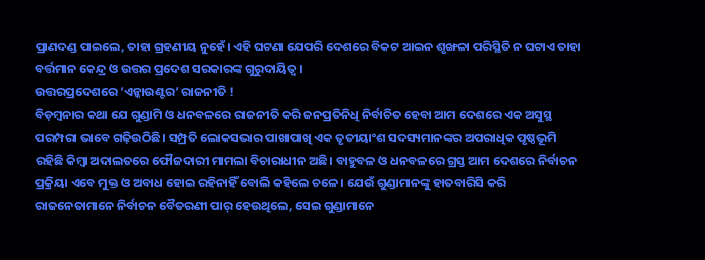ପ୍ରାଣଦଣ୍ଡ ପାଇଲେ, ତାହା ଗ୍ରହଣୀୟ ନୁହେଁ। ଏହି ଘଟଣା ଯେପରି ଦେଶରେ ବିକଟ ଆଇନ ଶୃଙ୍ଖଳା ପରିସ୍ଥିତି ନ ଘଟାଏ ତାହା ବର୍ତ୍ତମାନ କେନ୍ଦ୍ର ଓ ଉତ୍ତର ପ୍ରଦେଶ ସରକାରଙ୍କ ଗୁରୁଦାୟିତ୍ୱ।
ଉତ୍ତରପ୍ରଦେଶରେ ‘ଏନ୍କାଉଣ୍ଟର’ ରାଜନୀତି !
ବିଡ଼ମ୍ବନାର କଥା ଯେ ଗୁଣ୍ଡାମି ଓ ଧନବଳରେ ରାଜନୀତି କରି ଜନପ୍ରତିନିଧି ନିର୍ବାଚିତ ହେବା ଆମ ଦେଶରେ ଏକ ଅସୁସ୍ଥ ପରମ୍ପରା ଭାବେ ଗଢ଼ିଉଠିଛି। ସମ୍ପ୍ରତି ଲୋକସଭାର ପାଖାପାଖି ଏକ ତୃତୀୟାଂଶ ସଦସ୍ୟମାନଙ୍କର ଅପରାଧିକ ପୃଷ୍ଠଭୂମି ରହିଛି କିମ୍ବା ଅଦାଲତରେ ଫୌଜଦାରୀ ମାମଲା ବିଚାରାଧୀନ ଅଛି। ବାହୁବଳ ଓ ଧନବଳରେ ଗ୍ରସ୍ତ ଆମ ଦେଶରେ ନିର୍ବାଚନ ପ୍ରକ୍ରିୟା ଏବେ ମୁକ୍ତ ଓ ଅବାଧ ହୋଇ ରହିନାହିଁ ବୋଲି କହିଲେ ଚଳେ। ଯେଉଁ ଗୁଣ୍ଡାମାନଙ୍କୁ ହାତବାରିସି କରି ରାଜନେତାମାନେ ନିର୍ବାଚନ ବୈତରଣୀ ପାର୍ ହେଉଥିଲେ, ସେଇ ଗୁଣ୍ଡାମାନେ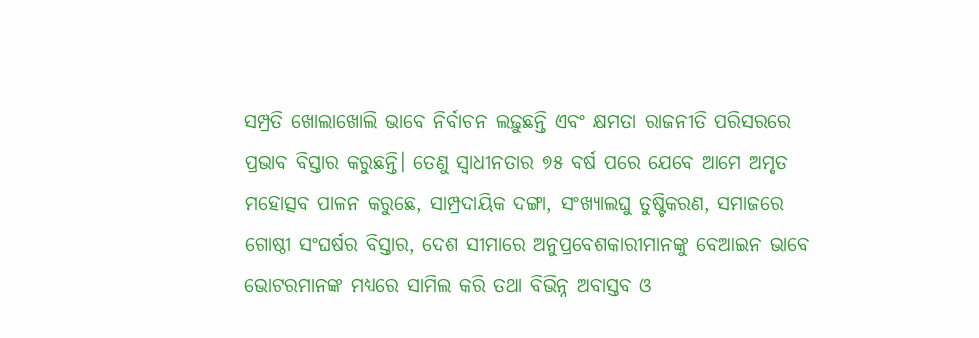ସମ୍ପ୍ରତି ଖୋଲାଖୋଲି ଭାବେ ନିର୍ବାଚନ ଲଢ଼ୁଛନ୍ତି ଏବଂ କ୍ଷମତା ରାଜନୀତି ପରିସରରେ ପ୍ରଭାବ ବିସ୍ତାର କରୁଛନ୍ତି। ତେଣୁ ସ୍ୱାଧୀନତାର ୭୫ ବର୍ଷ ପରେ ଯେବେ ଆମେ ଅମୃତ ମହୋତ୍ସବ ପାଳନ କରୁଛେ, ସାମ୍ପ୍ରଦାୟିକ ଦଙ୍ଗା, ସଂଖ୍ୟାଲଘୁ ତୁଷ୍ଟିକରଣ, ସମାଜରେ ଗୋଷ୍ଠୀ ସଂଘର୍ଷର ବିସ୍ତାର, ଦେଶ ସୀମାରେ ଅନୁପ୍ରବେଶକାରୀମାନଙ୍କୁ ବେଆଇନ ଭାବେ ଭୋଟରମାନଙ୍କ ମଧ୍ୟରେ ସାମିଲ କରି ତଥା ବିଭିନ୍ନ ଅବାସ୍ତବ ଓ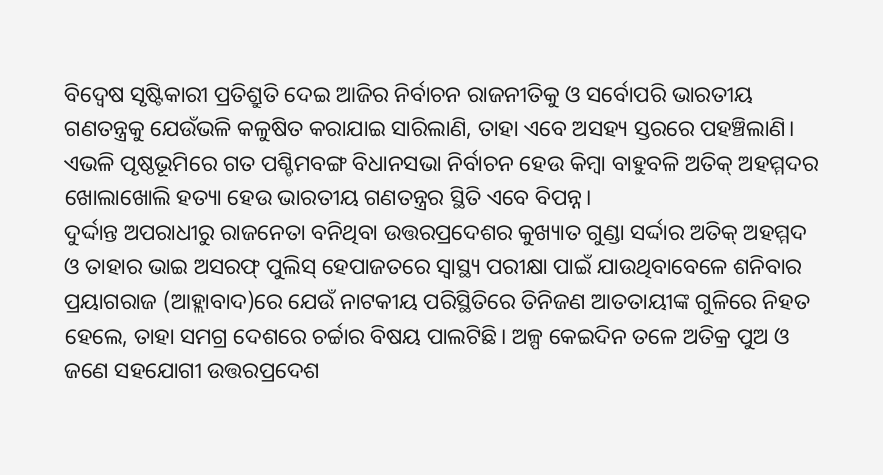ବିଦ୍ୱେଷ ସୃଷ୍ଟିକାରୀ ପ୍ରତିଶ୍ରୁତି ଦେଇ ଆଜିର ନିର୍ବାଚନ ରାଜନୀତିକୁ ଓ ସର୍ବୋପରି ଭାରତୀୟ ଗଣତନ୍ତ୍ରକୁ ଯେଉଁଭଳି କଳୁଷିତ କରାଯାଇ ସାରିଲାଣି, ତାହା ଏବେ ଅସହ୍ୟ ସ୍ତରରେ ପହଞ୍ଚିଲାଣି। ଏଭଳି ପୃଷ୍ଠଭୂମିରେ ଗତ ପଶ୍ଚିମବଙ୍ଗ ବିଧାନସଭା ନିର୍ବାଚନ ହେଉ କିମ୍ବା ବାହୁବଳି ଅତିକ୍ ଅହମ୍ମଦର ଖୋଲାଖୋଲି ହତ୍ୟା ହେଉ ଭାରତୀୟ ଗଣତନ୍ତ୍ରର ସ୍ଥିତି ଏବେ ବିପନ୍ନ।
ଦୁର୍ଦ୍ଦାନ୍ତ ଅପରାଧୀରୁ ରାଜନେତା ବନିଥିବା ଉତ୍ତରପ୍ରଦେଶର କୁଖ୍ୟାତ ଗୁଣ୍ଡା ସର୍ଦ୍ଦାର ଅତିକ୍ ଅହମ୍ମଦ ଓ ତାହାର ଭାଇ ଅସରଫ୍ ପୁଲିସ୍ ହେପାଜତରେ ସ୍ୱାସ୍ଥ୍ୟ ପରୀକ୍ଷା ପାଇଁ ଯାଉଥିବାବେଳେ ଶନିବାର ପ୍ରୟାଗରାଜ (ଆହ୍ଲାବାଦ)ରେ ଯେଉଁ ନାଟକୀୟ ପରିସ୍ଥିତିରେ ତିନିଜଣ ଆତତାୟୀଙ୍କ ଗୁଳିରେ ନିହତ ହେଲେ, ତାହା ସମଗ୍ର ଦେଶରେ ଚର୍ଚ୍ଚାର ବିଷୟ ପାଲଟିଛି। ଅଳ୍ପ କେଇଦିନ ତଳେ ଅତିକ୍ର ପୁଅ ଓ ଜଣେ ସହଯୋଗୀ ଉତ୍ତରପ୍ରଦେଶ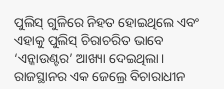ପୁଲିସ୍ ଗୁଳିରେ ନିହତ ହୋଇଥିଲେ ଏବଂ ଏହାକୁ ପୁଲିସ୍ ଚିରାଚରିତ ଭାବେ ‘ଏନ୍କାଉଣ୍ଟର’ ଆଖ୍ୟା ଦେଇଥିଲା। ରାଜସ୍ଥାନର ଏକ ଜେଲ୍ରେ ବିଚାରାଧୀନ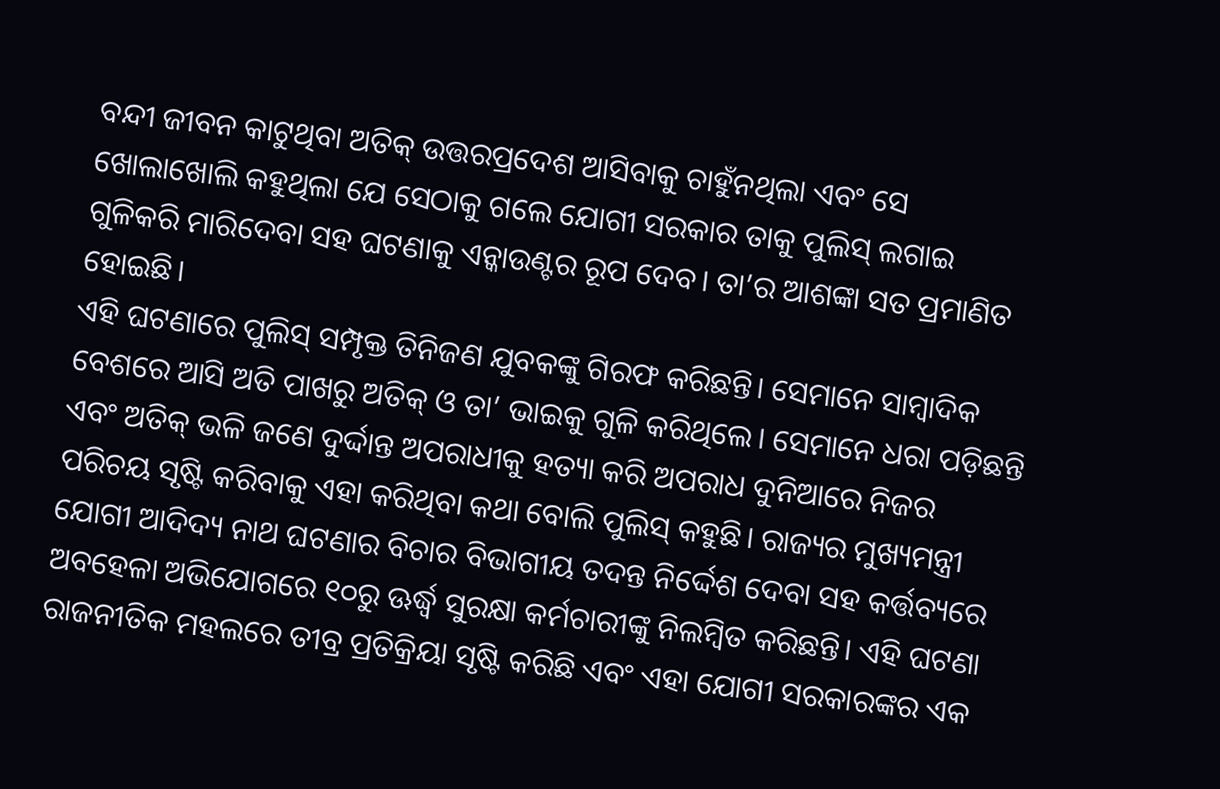ବନ୍ଦୀ ଜୀବନ କାଟୁଥିବା ଅତିକ୍ ଉତ୍ତରପ୍ରଦେଶ ଆସିବାକୁ ଚାହୁଁନଥିଲା ଏବଂ ସେ ଖୋଲାଖୋଲି କହୁଥିଲା ଯେ ସେଠାକୁ ଗଲେ ଯୋଗୀ ସରକାର ତାକୁ ପୁଲିସ୍ ଲଗାଇ ଗୁଳିକରି ମାରିଦେବା ସହ ଘଟଣାକୁ ଏନ୍କାଉଣ୍ଟର ରୂପ ଦେବ। ତା’ର ଆଶଙ୍କା ସତ ପ୍ରମାଣିତ ହୋଇଛି।
ଏହି ଘଟଣାରେ ପୁଲିସ୍ ସମ୍ପୃକ୍ତ ତିନିଜଣ ଯୁବକଙ୍କୁ ଗିରଫ କରିଛନ୍ତି। ସେମାନେ ସାମ୍ବାଦିକ ବେଶରେ ଆସି ଅତି ପାଖରୁ ଅତିକ୍ ଓ ତା’ ଭାଇକୁ ଗୁଳି କରିଥିଲେ। ସେମାନେ ଧରା ପଡ଼ିଛନ୍ତି ଏବଂ ଅତିକ୍ ଭଳି ଜଣେ ଦୁର୍ଦ୍ଦାନ୍ତ ଅପରାଧୀକୁ ହତ୍ୟା କରି ଅପରାଧ ଦୁନିଆରେ ନିଜର ପରିଚୟ ସୃଷ୍ଟି କରିବାକୁ ଏହା କରିଥିବା କଥା ବୋଲି ପୁଲିସ୍ କହୁଛି। ରାଜ୍ୟର ମୁଖ୍ୟମନ୍ତ୍ରୀ ଯୋଗୀ ଆଦିଦ୍ୟ ନାଥ ଘଟଣାର ବିଚାର ବିଭାଗୀୟ ତଦନ୍ତ ନିର୍ଦ୍ଦେଶ ଦେବା ସହ କର୍ତ୍ତବ୍ୟରେ ଅବହେଳା ଅଭିଯୋଗରେ ୧୦ରୁ ଊର୍ଦ୍ଧ୍ବ ସୁରକ୍ଷା କର୍ମଚାରୀଙ୍କୁ ନିଲମ୍ବିତ କରିଛନ୍ତି। ଏହି ଘଟଣା ରାଜନୀତିକ ମହଲରେ ତୀବ୍ର ପ୍ରତିକ୍ରିୟା ସୃଷ୍ଟି କରିଛି ଏବଂ ଏହା ଯୋଗୀ ସରକାରଙ୍କର ଏକ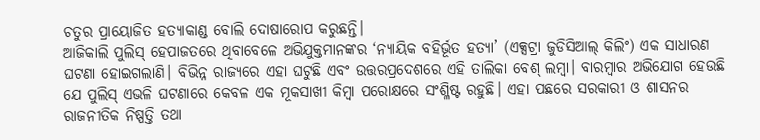ଚତୁର ପ୍ରାୟୋଜିତ ହତ୍ୟାକାଣ୍ଡ ବୋଲି ଦୋଷାରୋପ କରୁଛନ୍ତି।
ଆଜିକାଲି ପୁଲିସ୍ ହେପାଜତରେ ଥିବାବେଳେ ଅଭିଯୁକ୍ତମାନଙ୍କର ‘ନ୍ୟାୟିକ ବହିର୍ଭୂତ ହତ୍ୟା’ (ଏକ୍ସଟ୍ରା ଜୁଡିସିଆଲ୍ କିଲିଂ) ଏକ ସାଧାରଣ ଘଟଣା ହୋଇଗଲାଣି। ବିଭିନ୍ନ ରାଜ୍ୟରେ ଏହା ଘଟୁଛି ଏବଂ ଉତ୍ତରପ୍ରଦେଶରେ ଏହି ତାଲିକା ବେଶ୍ ଲମ୍ବା। ବାରମ୍ବାର ଅଭିଯୋଗ ହେଉଛି ଯେ ପୁଲିସ୍ ଏଭଳି ଘଟଣାରେ କେବଳ ଏକ ମୂକସାଖୀ କିମ୍ବା ପରୋକ୍ଷରେ ସଂଶ୍ଳିଷ୍ଟ ରହୁଛି। ଏହା ପଛରେ ସରକାରୀ ଓ ଶାସନର ରାଜନୀତିକ ନିଷ୍ପତ୍ତି ତଥା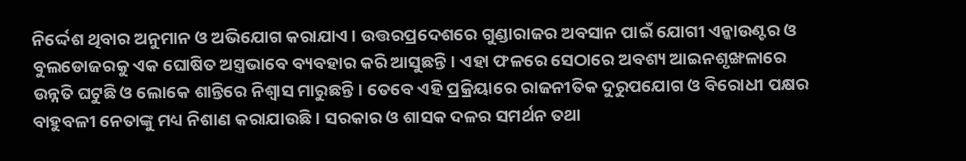ନିର୍ଦ୍ଦେଶ ଥିବାର ଅନୁମାନ ଓ ଅଭିଯୋଗ କରାଯାଏ। ଉତ୍ତରପ୍ରଦେଶରେ ଗୁଣ୍ଡାରାଜର ଅବସାନ ପାଇଁ ଯୋଗୀ ଏନ୍କାଉଣ୍ଟର ଓ ବୁଲଡୋଜରକୁ ଏକ ଘୋଷିତ ଅସ୍ତ୍ରଭାବେ ବ୍ୟବହାର କରି ଆସୁଛନ୍ତି। ଏହା ଫଳରେ ସେଠାରେ ଅବଶ୍ୟ ଆଇନଶୃଙ୍ଖଳାରେ ଉନ୍ନତି ଘଟୁଛି ଓ ଲୋକେ ଶାନ୍ତିରେ ନିଶ୍ୱାସ ମାରୁଛନ୍ତି। ତେବେ ଏହି ପ୍ରକ୍ରିୟାରେ ରାଜନୀତିକ ଦୁରୁପଯୋଗ ଓ ବିରୋଧୀ ପକ୍ଷର ବାହୁବଳୀ ନେତାଙ୍କୁ ମଧ୍ୟ ନିଶାଣ କରାଯାଉଛି। ସରକାର ଓ ଶାସକ ଦଳର ସମର୍ଥନ ତଥା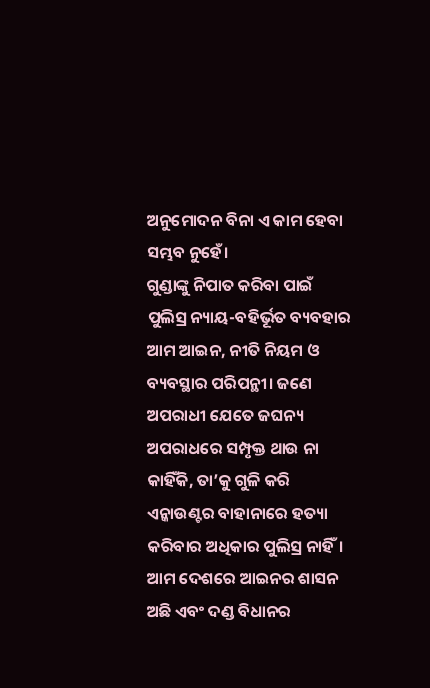ଅନୁମୋଦନ ବିନା ଏ କାମ ହେବା ସମ୍ଭବ ନୁହେଁ।
ଗୁଣ୍ଡାଙ୍କୁ ନିପାତ କରିବା ପାଇଁ ପୁଲିସ୍ର ନ୍ୟାୟ-ବହିର୍ଭୂତ ବ୍ୟବହାର ଆମ ଆଇନ, ନୀତି ନିୟମ ଓ ବ୍ୟବସ୍ଥାର ପରିପନ୍ଥୀ। ଜଣେ ଅପରାଧୀ ଯେତେ ଜଘନ୍ୟ ଅପରାଧରେ ସମ୍ପୃକ୍ତ ଥାଉ ନା କାହିଁକି, ତା’କୁ ଗୁଳି କରି ଏନ୍କାଉଣ୍ଟର ବାହାନାରେ ହତ୍ୟା କରିବାର ଅଧିକାର ପୁଲିସ୍ର ନାହିଁ। ଆମ ଦେଶରେ ଆଇନର ଶାସନ ଅଛି ଏବଂ ଦଣ୍ଡ ବିଧାନର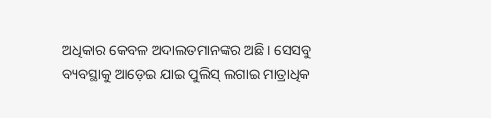ଅଧିକାର କେବଳ ଅଦାଲତମାନଙ୍କର ଅଛି। ସେସବୁ ବ୍ୟବସ୍ଥାକୁ ଆଡ଼େଇ ଯାଇ ପୁଲିସ୍ ଲଗାଇ ମାତ୍ରାଧିକ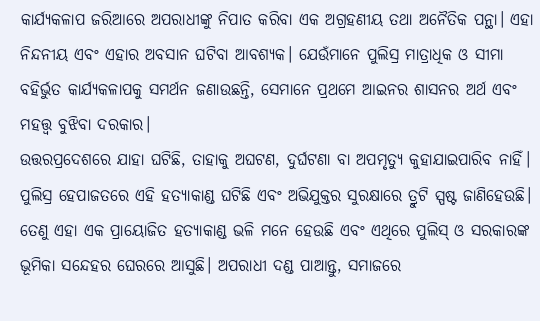କାର୍ଯ୍ୟକଳାପ ଜରିଆରେ ଅପରାଧୀଙ୍କୁ ନିପାତ କରିବା ଏକ ଅଗ୍ରହଣୀୟ ତଥା ଅନୈତିକ ପନ୍ଥା। ଏହା ନିନ୍ଦନୀୟ ଏବଂ ଏହାର ଅବସାନ ଘଟିବା ଆବଶ୍ୟକ। ଯେଉଁମାନେ ପୁଲିସ୍ର ମାତ୍ରାଧିକ ଓ ସୀମା ବହିର୍ଭୁତ କାର୍ଯ୍ୟକଳାପକୁ ସମର୍ଥନ ଜଣାଉଛନ୍ତି, ସେମାନେ ପ୍ରଥମେ ଆଇନର ଶାସନର ଅର୍ଥ ଏବଂ ମହତ୍ତ୍ବ ବୁଝିବା ଦରକାର।
ଉତ୍ତରପ୍ରଦେଶରେ ଯାହା ଘଟିଛି, ତାହାକୁ ଅଘଟଣ, ଦୁର୍ଘଟଣା ବା ଅପମୃତ୍ୟୁ କୁହାଯାଇପାରିବ ନାହିଁ। ପୁଲିସ୍ର ହେପାଜତରେ ଏହି ହତ୍ୟାକାଣ୍ଡ ଘଟିଛି ଏବଂ ଅଭିଯୁକ୍ତର ସୁରକ୍ଷାରେ ତ୍ରୁଟି ସ୍ପଷ୍ଟ ଜାଣିହେଉଛି। ତେଣୁ ଏହା ଏକ ପ୍ରାୟୋଜିତ ହତ୍ୟାକାଣ୍ଡ ଭଳି ମନେ ହେଉଛି ଏବଂ ଏଥିରେ ପୁଲିସ୍ ଓ ସରକାରଙ୍କ ଭୂମିକା ସନ୍ଦେହର ଘେରରେ ଆସୁଛି। ଅପରାଧୀ ଦଣ୍ଡ ପାଆନ୍ତୁ, ସମାଜରେ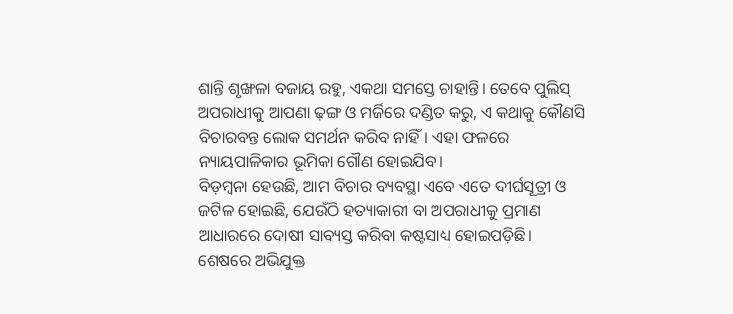ଶାନ୍ତି ଶୃଙ୍ଖଳା ବଜାୟ ରହୁ, ଏକଥା ସମସ୍ତେ ଚାହାନ୍ତି। ତେବେ ପୁଲିସ୍ ଅପରାଧୀକୁ ଆପଣା ଢ଼ଙ୍ଗ ଓ ମର୍ଜିରେ ଦଣ୍ଡିତ କରୁ, ଏ କଥାକୁ କୌଣସି ବିଚାରବନ୍ତ ଲୋକ ସମର୍ଥନ କରିବ ନାହିଁ। ଏହା ଫଳରେ ନ୍ୟାୟପାଳିକାର ଭୂମିକା ଗୌଣ ହୋଇଯିବ।
ବିଡ଼ମ୍ବନା ହେଉଛି, ଆମ ବିଚାର ବ୍ୟବସ୍ଥା ଏବେ ଏତେ ଦୀର୍ଘସୂତ୍ରୀ ଓ ଜଟିଳ ହୋଇଛି, ଯେଉଁଠି ହତ୍ୟାକାରୀ ବା ଅପରାଧୀକୁ ପ୍ରମାଣ ଆଧାରରେ ଦୋଷୀ ସାବ୍ୟସ୍ତ କରିବା କଷ୍ଟସାଧ୍ୟ ହୋଇପଡ଼ିଛି। ଶେଷରେ ଅଭିଯୁକ୍ତ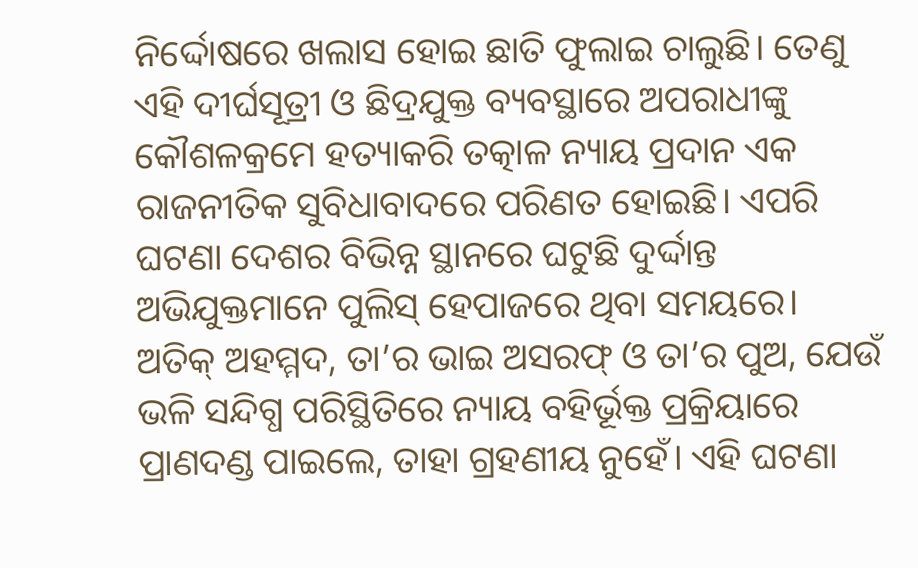ନିର୍ଦ୍ଦୋଷରେ ଖଲାସ ହୋଇ ଛାତି ଫୁଲାଇ ଚାଲୁଛି। ତେଣୁ ଏହି ଦୀର୍ଘସୂତ୍ରୀ ଓ ଛିଦ୍ରଯୁକ୍ତ ବ୍ୟବସ୍ଥାରେ ଅପରାଧୀଙ୍କୁ କୌଶଳକ୍ରମେ ହତ୍ୟାକରି ତତ୍କାଳ ନ୍ୟାୟ ପ୍ରଦାନ ଏକ ରାଜନୀତିକ ସୁବିଧାବାଦରେ ପରିଣତ ହୋଇଛି। ଏପରି ଘଟଣା ଦେଶର ବିଭିନ୍ନ ସ୍ଥାନରେ ଘଟୁଛି ଦୁର୍ଦ୍ଦାନ୍ତ ଅଭିଯୁକ୍ତମାନେ ପୁଲିସ୍ ହେପାଜରେ ଥିବା ସମୟରେ।
ଅତିକ୍ ଅହମ୍ମଦ, ତା’ର ଭାଇ ଅସରଫ୍ ଓ ତା’ର ପୁଅ, ଯେଉଁ ଭଳି ସନ୍ଦିଗ୍ଧ ପରିସ୍ଥିତିରେ ନ୍ୟାୟ ବହିର୍ଭୂକ୍ତ ପ୍ରକ୍ରିୟାରେ ପ୍ରାଣଦଣ୍ଡ ପାଇଲେ, ତାହା ଗ୍ରହଣୀୟ ନୁହେଁ। ଏହି ଘଟଣା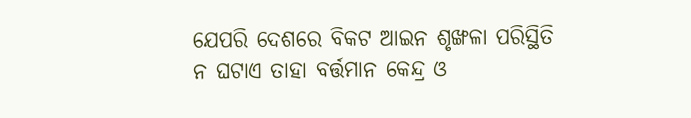ଯେପରି ଦେଶରେ ବିକଟ ଆଇନ ଶୃଙ୍ଖଳା ପରିସ୍ଥିତି ନ ଘଟାଏ ତାହା ବର୍ତ୍ତମାନ କେନ୍ଦ୍ର ଓ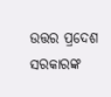ଉତ୍ତର ପ୍ରଦେଶ ସରକାରଙ୍କ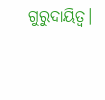ଗୁରୁଦାୟିତ୍ୱ।